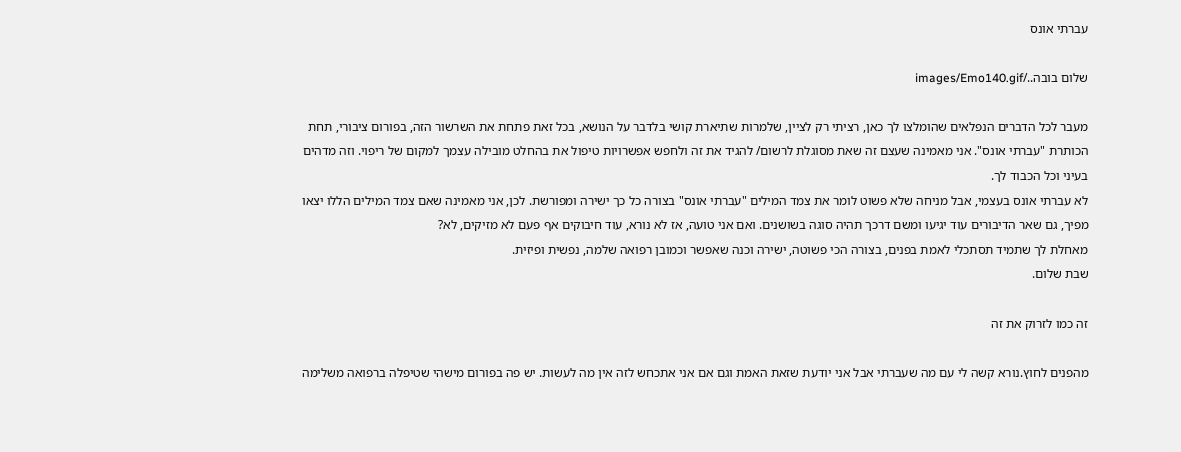עברתי אונס

שלום בובה../images/Emo140.gif

מעבר לכל הדברים הנפלאים שהומלצו לך כאן, רציתי רק לציין, שלמרות שתיארת קושי בלדבר על הנושא, בכל זאת פתחת את השרשור הזה, בפורום ציבורי, תחת הכותרת "עברתי אונס". אני מאמינה שעצם זה שאת מסוגלת לרשום/ להגיד את זה ולחפש אפשרויות טיפול את בהחלט מובילה עצמך למקום של ריפוי. וזה מדהים בעיני וכל הכבוד לך.
לא עברתי אונס בעצמי, אבל מניחה שלא פשוט לומר את צמד המילים "עברתי אונס" בצורה כל כך ישירה ומפורשת. לכן, אני מאמינה שאם צמד המילים הללו יצאו מפיך, גם שאר הדיבורים עוד יגיעו ומשם דרכך תהיה סוגה בשושנים. ואם אני טועה, אז לא נורא, עוד חיבוקים אף פעם לא מזיקים, לא?
מאחלת לך שתמיד תסתכלי לאמת בפנים, בצורה הכי פשוטה, ישירה וכנה שאפשר וכמובן רפואה שלמה, נפשית ופיזית.
שבת שלום.

זה כמו לזרוק את זה

מהפנים לחוץ.נורא קשה לי עם מה שעברתי אבל אני יודעת שזאת האמת וגם אם אני אתכחש לזה אין מה לעשות. יש פה בפורום מישהי שטיפלה ברפואה משלימה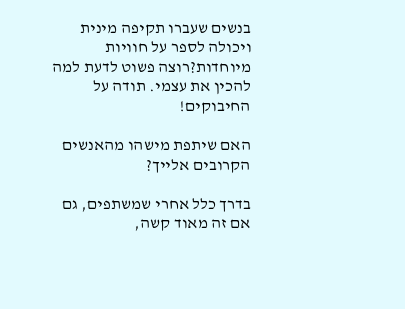בנשים שעברו תקיפה מינית ויכולה לספר על חוויות מיוחדות?רוצה פשוט לדעת למה להכין את עצמי. תודה על החיבוקים!

האם שיתפת מישהו מהאנשים הקרובים אלייך?

בדרך כלל אחרי שמשתפים, גם אם זה מאוד קשה,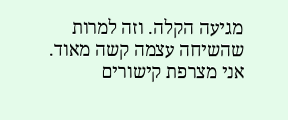מגיעה הקלה. וזה למרות שהשיחה עצמה קשה מאוד. אני מצרפת קישורים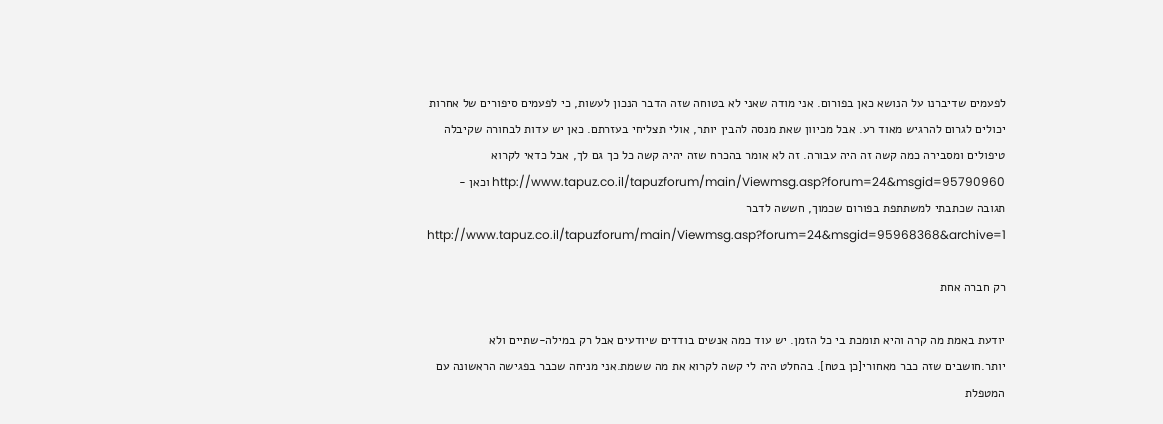לפעמים שדיברנו על הנושא כאן בפורום. אני מודה שאני לא בטוחה שזה הדבר הנכון לעשות, כי לפעמים סיפורים של אחרות יכולים לגרום להרגיש מאוד רע. אבל מכיוון שאת מנסה להבין יותר, אולי תצליחי בעזרתם. כאן יש עדות לבחורה שקיבלה טיפולים ומסבירה כמה קשה זה היה עבורה. זה לא אומר בהכרח שזה יהיה קשה כל כך גם לך, אבל כדאי לקרוא http://www.tapuz.co.il/tapuzforum/main/Viewmsg.asp?forum=24&msgid=95790960 וכאן - תגובה שכתבתי למשתתפת בפורום שכמוך, חששה לדבר http://www.tapuz.co.il/tapuzforum/main/Viewmsg.asp?forum=24&msgid=95968368&archive=1

רק חברה אחת

יודעת באמת מה קרה והיא תומכת בי כל הזמן. יש עוד כמה אנשים בודדים שיודעים אבל רק במילה-שתיים ולא יותר.חושבים שזה כבר מאחורי[כן בטח]. בהחלט היה לי קשה לקרוא את מה ששמת.אני מניחה שכבר בפגישה הראשונה עם המטפלת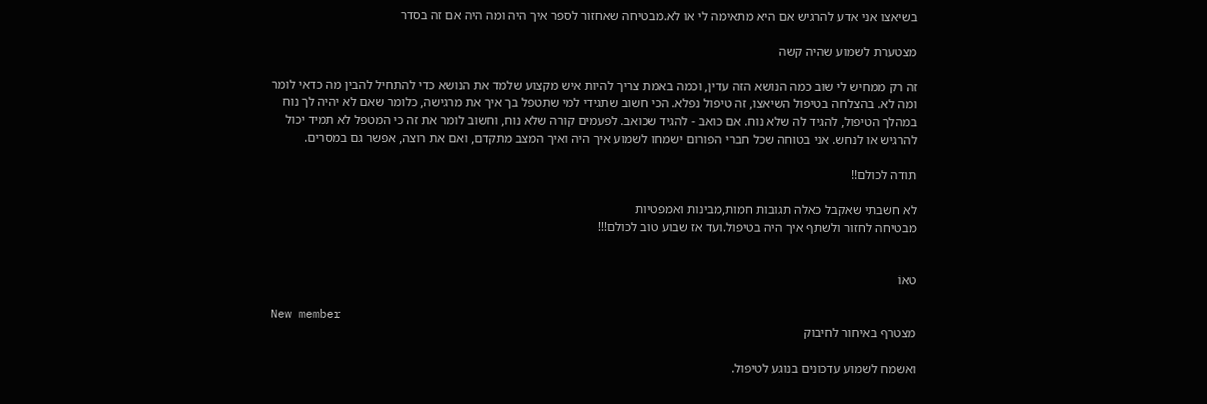בשיאצו אני אדע להרגיש אם היא מתאימה לי או לא.מבטיחה שאחזור לספר איך היה ומה היה אם זה בסדר

מצטערת לשמוע שהיה קשה

זה רק ממחיש לי שוב כמה הנושא הזה עדין, וכמה באמת צריך להיות איש מקצוע שלמד את הנושא כדי להתחיל להבין מה כדאי לומר ומה לא. בהצלחה בטיפול השיאצו, זה טיפול נפלא. הכי חשוב שתגידי למי שתטפל בך איך את מרגישה, כלומר שאם לא יהיה לך נוח במהלך הטיפול, להגיד לה שלא נוח. אם כואב - להגיד שכואב. לפעמים קורה שלא נוח, וחשוב לומר את זה כי המטפל לא תמיד יכול להרגיש או לנחש. אני בטוחה שכל חברי הפורום ישמחו לשמוע איך היה ואיך המצב מתקדם, ואם את רוצה, אפשר גם במסרים.

תודה לכולם!!

לא חשבתי שאקבל כאלה תגובות חמות,מבינות ואמפטיות
מבטיחה לחזור ולשתף איך היה בטיפול.ועד אז שבוע טוב לכולם!!!


טאוֹ

New member
מצטרף באיחור לחיבוק

ואשמח לשמוע עדכונים בנוגע לטיפול.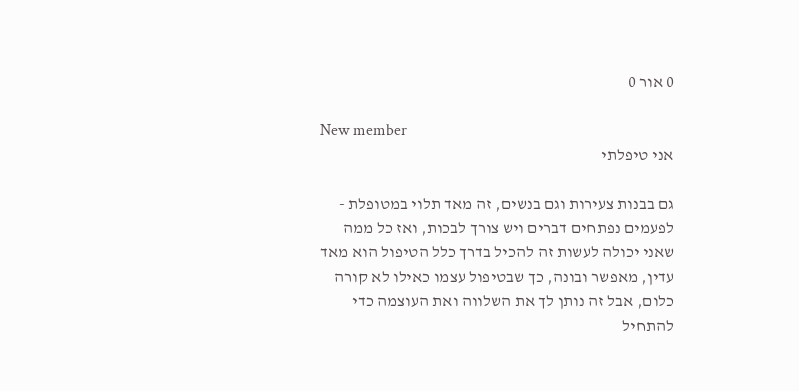0 אור 0

New member
אני טיפלתי

גם בבנות צעירות וגם בנשים, זה מאד תלוי במטופלת - לפעמים נפתחים דברים ויש צורך לבכות, ואז כל ממה שאני יכולה לעשות זה להכיל בדרך כלל הטיפול הוא מאד עדין, מאפשר ובונה, כך שבטיפול עצמו כאילו לא קורה כלום, אבל זה נותן לך את השלווה ואת העוצמה כדי להתחיל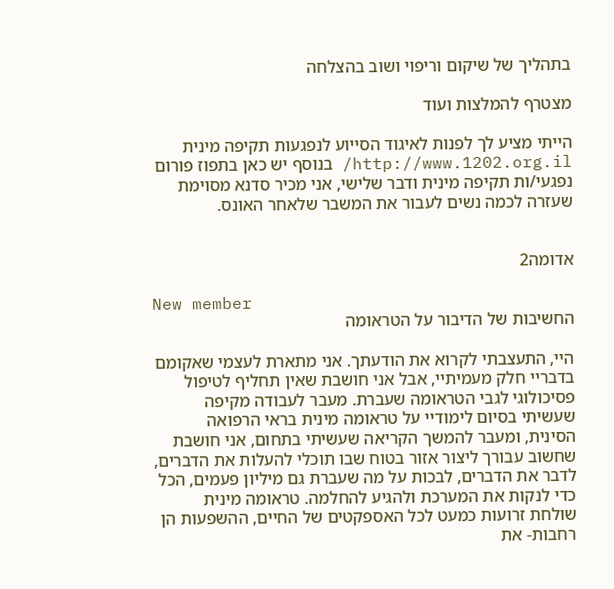בתהליך של שיקום וריפוי ושוב בהצלחה

מצטרף להמלצות ועוד

הייתי מציע לך לפנות לאיגוד הסייוע לנפגעות תקיפה מינית http://www.1202.org.il/ בנוסף יש כאן בתפוז פורום נפגעי/ות תקיפה מינית ודבר שלישי, אני מכיר סדנא מסוימת שעזרה לכמה נשים לעבור את המשבר שלאחר האונס.


אדומה2

New member
החשיבות של הדיבור על הטראומה

היי, התעצבתי לקרוא את הודעתך. אני מתארת לעצמי שאקומם בדבריי חלק מעמיתיי, אבל אני חושבת שאין תחליף לטיפול פסיכולוגי לגבי הטראומה שעברת. מעבר לעבודה מקיפה שעשיתי בסיום לימודיי על טראומה מינית בראי הרפואה הסינית, ומעבר להמשך הקריאה שעשיתי בתחום, אני חושבת שחשוב עבורך ליצור אזור בטוח שבו תוכלי להעלות את הדברים, לדבר את הדברים, לבכות על מה שעברת גם מיליון פעמים, הכל כדי לנקות את המערכת ולהגיע להחלמה. טראומה מינית שולחת זרועות כמעט לכל האספקטים של החיים, ההשפעות הן רחבות- את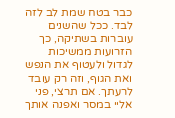כבר בטח שמת לב לזה לבד. ככל שהשנים עוברות בשתיקה, כך הזרועות ממשיכות לגדול ולעטוף את הנפש ואת הגוף, וזה רק עובד לרעתך. אם תרצי, פני אליי במסר ואפנה אותך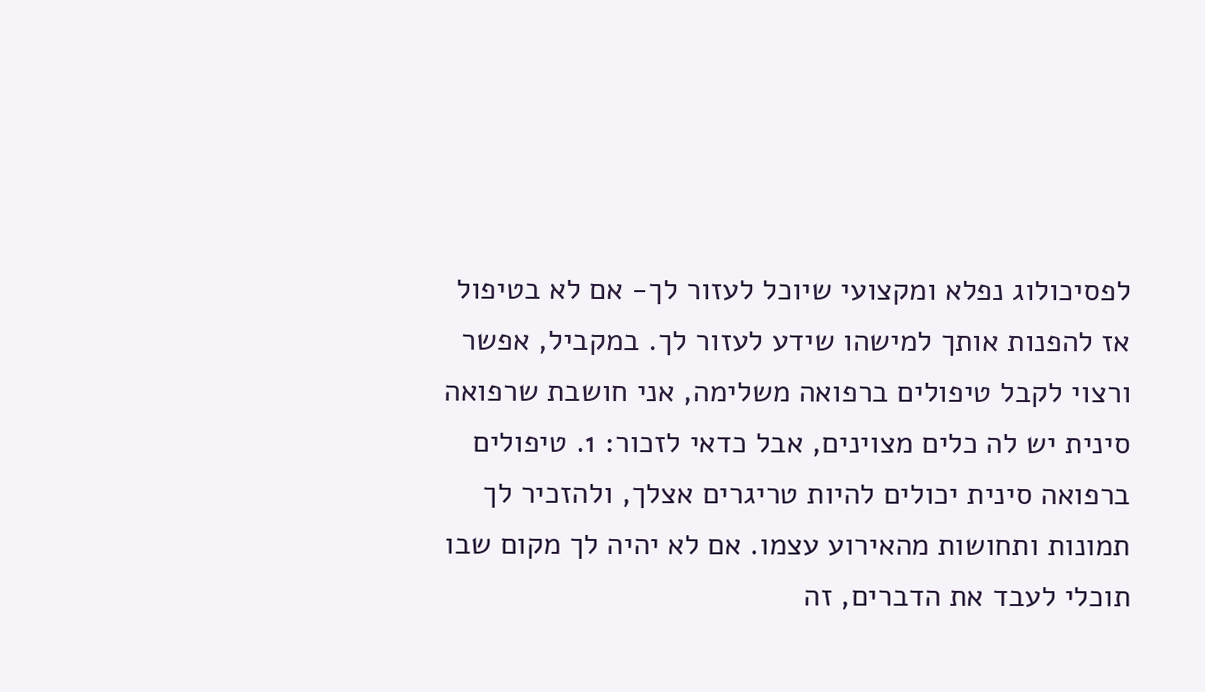לפסיכולוג נפלא ומקצועי שיוכל לעזור לך- אם לא בטיפול אז להפנות אותך למישהו שידע לעזור לך. במקביל, אפשר ורצוי לקבל טיפולים ברפואה משלימה, אני חושבת שרפואה סינית יש לה כלים מצוינים, אבל כדאי לזכור: 1. טיפולים ברפואה סינית יכולים להיות טריגרים אצלך, ולהזכיר לך תמונות ותחושות מהאירוע עצמו. אם לא יהיה לך מקום שבו תוכלי לעבד את הדברים, זה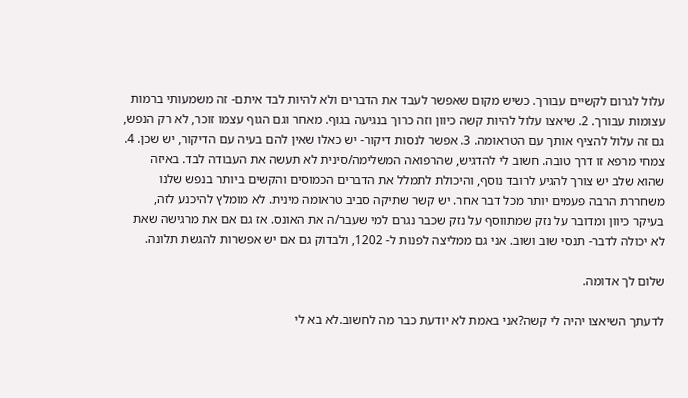עלול לגרום לקשיים עבורך. כשיש מקום שאפשר לעבד את הדברים ולא להיות לבד איתם- זה משמעותי ברמות עצומות עבורך. 2. שיאצו עלול להיות קשה כיוון וזה כרוך בנגיעה בגוף. מאחר וגם הגוף עצמו זוכר, לא רק הנפש, גם זה עלול להציף אותך עם הטראומה. 3. אפשר לנסות דיקור- יש כאלו שאין להם בעיה עם הדיקור, יש שכן. 4. צמחי מרפא זו דרך טובה. חשוב לי להדגיש, שהרפואה המשלימה/סינית לא תעשה את העבודה לבד. באיזה שהוא שלב יש צורך להגיע לרובד נוסף, והיכולת לתמלל את הדברים הכמוסים והקשים ביותר בנפש שלנו משחררת הרבה פעמים יותר מכל דבר אחר. יש קשר שתיקה סביב טראומה מינית. לא מומלץ להיכנע לזה, בעיקר כיוון ומדובר על נזק שמתווסף על נזק שכבר נגרם למי שעבר/ה את האונס. אז גם אם את מרגישה שאת לא יכולה לדבר- תנסי שוב ושוב. אני גם ממליצה לפנות ל- 1202, ולבדוק גם אם יש אפשרות להגשת תלונה.

שלום לך אדומה.

לדעתך השיאצו יהיה לי קשה?אני באמת לא יודעת כבר מה לחשוב.לא בא לי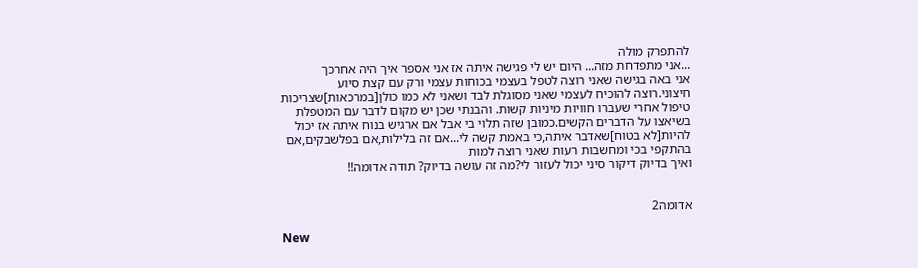להתפרק מולה
...אני מתפדחת מזה... היום יש לי פגישה איתה אז אני אספר איך היה אחרכך
אני באה בגישה שאני רוצה לטפל בעצמי בכוחות עצמי ורק עם קצת סיוע חיצוני.רוצה להוכיח לעצמי שאני מסוגלת לבד ושאני לא כמו כולן[במרכאות]שצריכות טיפול אחרי שעברו חוויות מיניות קשות. והבנתי שכן יש מקום לדבר עם המטפלת בשיאצו על הדברים הקשים.כמובן שזה תלוי בי אבל אם ארגיש בנוח איתה אז יכול להיות[לא בטוח]שאדבר איתה,כי באמת קשה לי...אם זה בלילות,אם בפלשבקים,אם בהתקפי בכי ומחשבות רעות שאני רוצה למות
ואיך בדיוק דיקור סיני יכול לעזור לי?מה זה עושה בדיוק? תודה אדומה!!


אדומה2

New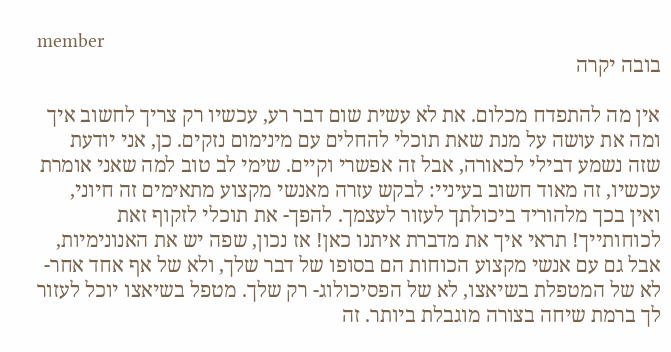member
בובה יקרה

אין מה להתפדח מכלום. את לא עשית שום דבר רע, עכשיו רק צריך לחשוב איך ומה את עושה על מנת שאת תוכלי להחלים עם מינימום נזקים. כן, אני יודעת שזה נשמע דבילי לכאורה, אבל זה אפשרי וקיים. שימי לב טוב למה שאני אומרת עכשיו, זה מאוד חשוב בעיניי: לבקש עזרה מאנשי מקצוע מתאימים זה חיוני, ואין בכך מלהוריד ביכולתך לעזור לעצמך. להפך- את תוכלי לזקוף זאת לכוחותייך! תראי איך את מדברת איתנו כאן! אז נכון, שפה יש את האנונימיות, אבל גם עם אנשי מקצוע הכוחות הם בסופו של דבר שלך, ולא של אף אחד אחר- לא של המטפלת בשיאצו, לא של הפסיכולוג- רק שלך. מטפל בשיאצו יוכל לעזור לך ברמת שיחה בצורה מוגבלת ביותר. זה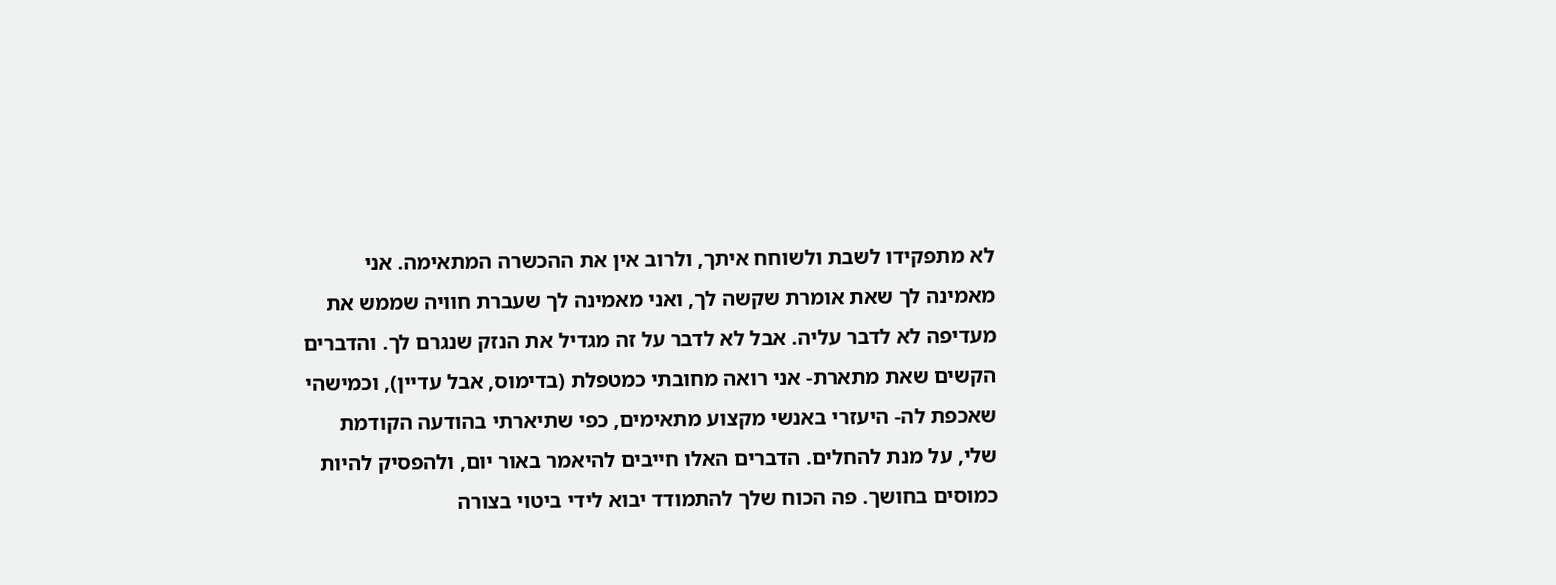לא מתפקידו לשבת ולשוחח איתך, ולרוב אין את ההכשרה המתאימה. אני מאמינה לך שאת אומרת שקשה לך, ואני מאמינה לך שעברת חוויה שממש את מעדיפה לא לדבר עליה. אבל לא לדבר על זה מגדיל את הנזק שנגרם לך. והדברים הקשים שאת מתארת- אני רואה מחובתי כמטפלת (בדימוס, אבל עדיין), וכמישהי שאכפת לה- היעזרי באנשי מקצוע מתאימים, כפי שתיארתי בהודעה הקודמת שלי, על מנת להחלים. הדברים האלו חייבים להיאמר באור יום, ולהפסיק להיות כמוסים בחושך. פה הכוח שלך להתמודד יבוא לידי ביטוי בצורה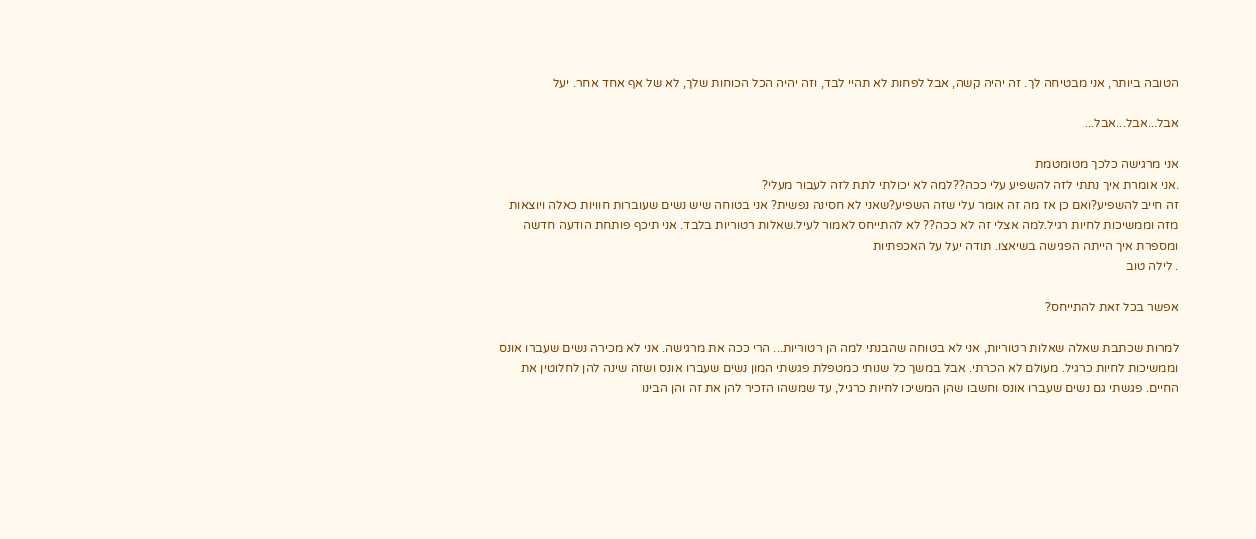הטובה ביותר, אני מבטיחה לך. זה יהיה קשה, אבל לפחות לא תהיי לבד, וזה יהיה הכל הכוחות שלך, לא של אף אחד אחר. יעל

אבל...אבל...אבל...

אני מרגישה כלכך מטומטמת
.אני אומרת איך נתתי לזה להשפיע עלי ככה??למה לא יכולתי לתת לזה לעבור מעלי?
זה חייב להשפיע?ואם כן אז מה זה אומר עלי שזה השפיע?שאני לא חסינה נפשית? אני בטוחה שיש נשים שעוברות חוויות כאלה ויוצאות מזה וממשיכות לחיות רגיל.למה אצלי זה לא ככה?? לא להתייחס לאמור לעיל.שאלות רטוריות בלבד. אני תיכף פותחת הודעה חדשה ומספרת איך הייתה הפגישה בשיאצו. תודה יעל על האכפתיות
. לילה טוב

אפשר בכל זאת להתייחס?

למרות שכתבת שאלה שאלות רטוריות, אני לא בטוחה שהבנתי למה הן רטוריות... הרי ככה את מרגישה. אני לא מכירה נשים שעברו אונס וממשיכות לחיות כרגיל. מעולם לא הכרתי. אבל במשך כל שנותי כמטפלת פגשתי המון נשים שעברו אונס ושזה שינה להן לחלוטין את החיים. פגשתי גם נשים שעברו אונס וחשבו שהן המשיכו לחיות כרגיל, עד שמשהו הזכיר להן את זה והן הבינו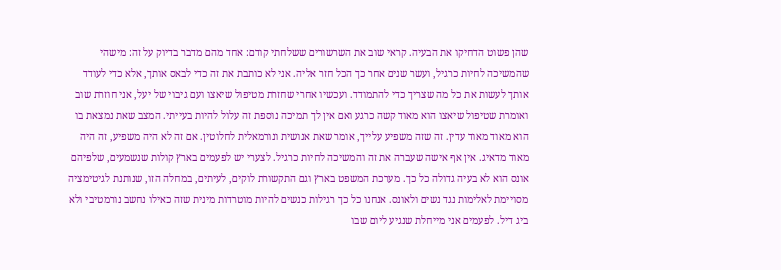שהן פשוט הדחיקו את הבעיה. קראי שוב את השרשורים ששלחתי קודם: אחד מהם מדבר בדיוק על זה: מישהי שהמשיכה לחיות כרגיל, ועשר שנים אחר כך הכל חזר אליה. אני לא כותבת את זה כדי לבאס אותך, אלא כדי לעודד אותך לעשות את כל מה שצריך כדי להתמודד. ועכשיו אחרי שחזרת מטיפול שיאצו ועם גיבוי של יעל, אני חוזרת שוב ואומרת שטיפול שיאצו הוא מאוד קשה כרגע ואם אין לך תמיכה נוספת זה עלול להיות בעייתי. המצב שאת נמצאת בו הוא מאוד מאוד עדין. זה שזה משפיע עלייך, אומר שאת אנושית ונורמאלית לחלוטין. אם זה לא היה משפיע, זה היה מאוד מדאיג. אין אף אישה שעברה את זה והמשיכה לחיות כרגיל. לצערי יש לפעמים בארץ קולות שנשמעים, שלפיהם אונס הוא לא בעיה גדולה כל כך. מערכת המשפט בארץ וגם התקשורת לוקים, לעיתים, במחלה הזו, שנותנת לגיטימציה מסויימת לאלימות נגד נשים ולאונס. אנחנו כל כך רגילות כנשים להיות מוטרדות מינית שזה כאילו נחשב נורמטיבי ולא ביג דיל. לפעמים אני מייחלת שנגיע ליום שבו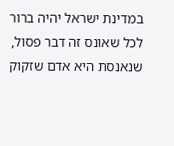במדינת ישראל יהיה ברור לכל שאונס זה דבר פסול, שנאנסת היא אדם שזקוק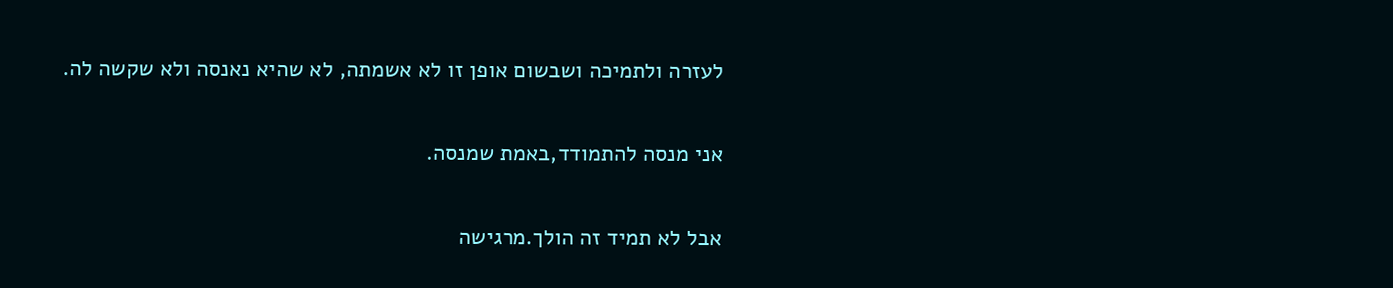לעזרה ולתמיכה ושבשום אופן זו לא אשמתה, לא שהיא נאנסה ולא שקשה לה.

אני מנסה להתמודד,באמת שמנסה.

אבל לא תמיד זה הולך.מרגישה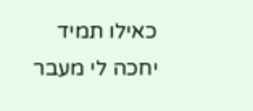כאילו תמיד יחכה לי מעבר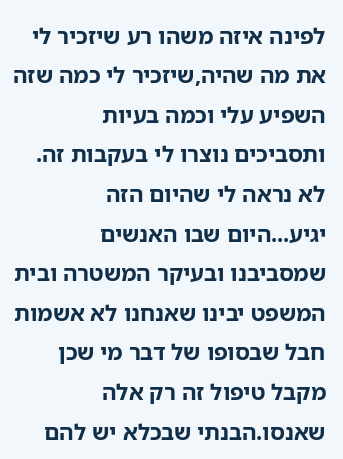לפינה איזה משהו רע שיזכיר לי את מה שהיה,שיזכיר לי כמה שזה השפיע עלי וכמה בעיות ותסביכים נוצרו לי בעקבות זה. לא נראה לי שהיום הזה יגיע...היום שבו האנשים שמסביבנו ובעיקר המשטרה ובית המשפט יבינו שאנחנו לא אשמות
חבל שבסופו של דבר מי שכן מקבל טיפול זה רק אלה שאנסו.הבנתי שבכלא יש להם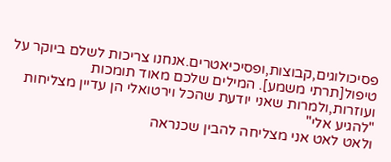פסיכולוגים,קבוצות,ופסיכיאטרים.אנחנו צריכות לשלם ביוקר על טיפול[תרתי משמע]. המילים שלכם מאוד תומכות ועוזרות,ולמרות שאני יודעת שהכל וירטואלי הן עדיין מצליחות "להגיע אלי"
ולאט לאט אני מצליחה להבין שכנראה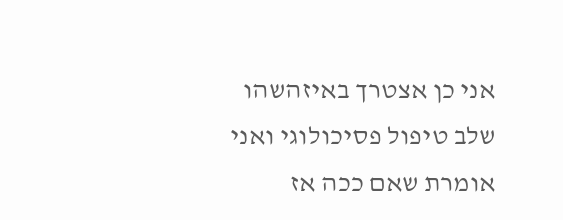אני כן אצטרך באיזהשהו שלב טיפול פסיכולוגי ואני אומרת שאם ככה אז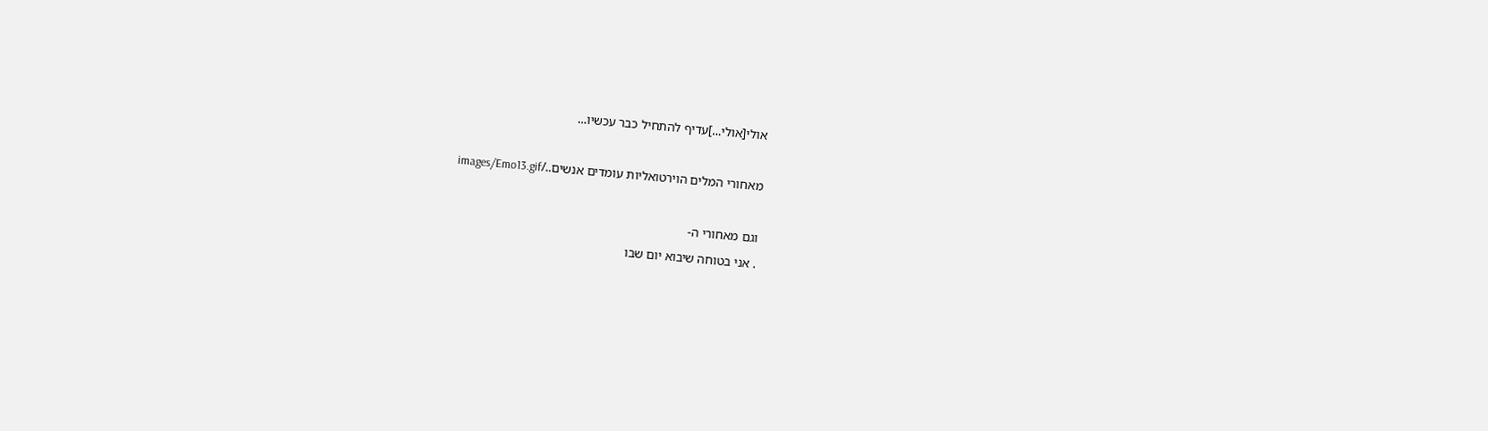אולי[אולי...]עדיף להתחיל כבר עכשיו...

מאחורי המלים הוירטואליות עומדים אנשים../images/Emo13.gif

וגם מאחורי ה-
. אני בטוחה שיבוא יום שבו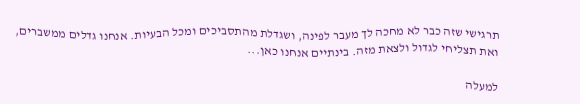תרגישי שזה כבר לא מחכה לך מעבר לפינה, ושגדלת מהתסביכים ומכל הבעיות. אנחנו גדלים ממשברים, ואת תצליחי לגדול ולצאת מזה. בינתיים אנחנו כאן...

למעלה